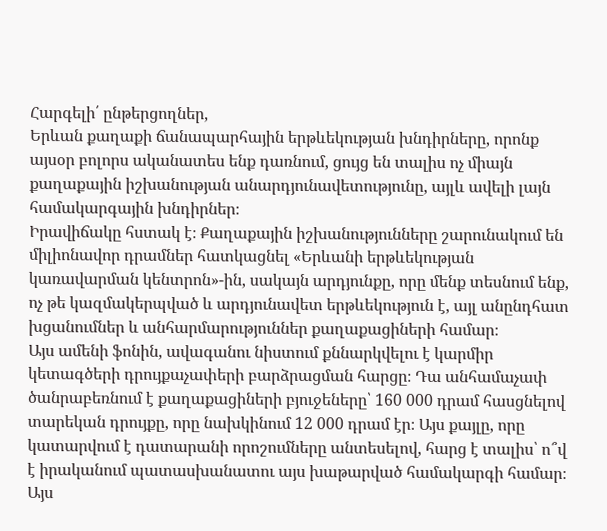Հարգելի՛ ընթերցողներ,
Երևան քաղաքի ճանապարհային երթևեկության խնդիրները, որոնք այսօր բոլորս ականատես ենք դառնում, ցույց են տալիս ոչ միայն քաղաքային իշխանության անարդյունավետությունը, այլև ավելի լայն համակարգային խնդիրներ։
Իրավիճակը հստակ է։ Քաղաքային իշխանությունները շարունակում են միլիոնավոր դրամներ հատկացնել «Երևանի երթևեկության կառավարման կենտրոն»-ին, սակայն արդյունքը, որը մենք տեսնում ենք, ոչ թե կազմակերպված և արդյունավետ երթևեկություն է, այլ անընդհատ խցանումներ և անհարմարություններ քաղաքացիների համար։
Այս ամենի ֆոնին, ավագանու նիստում քննարկվելու է կարմիր կետագծերի դրույքաչափերի բարձրացման հարցը։ Դա անհամաչափ ծանրաբեռնում է քաղաքացիների բյուջեները՝ 160 000 դրամ հասցնելով տարեկան դրույքը, որը նախկինում 12 000 դրամ էր։ Այս քայլը, որը կատարվում է դատարանի որոշումները անտեսելով, հարց է տալիս՝ ո՞վ է իրականում պատասխանատու այս խաթարված համակարգի համար։
Այս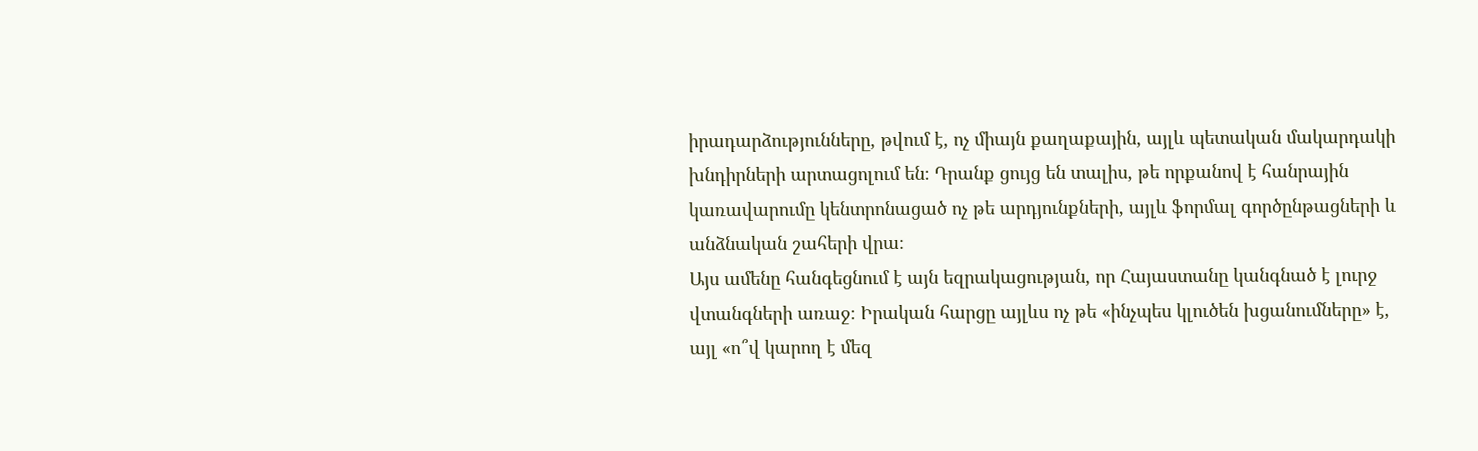իրադարձությունները, թվում է, ոչ միայն քաղաքային, այլև պետական մակարդակի խնդիրների արտացոլում են։ Դրանք ցույց են տալիս, թե որքանով է հանրային կառավարումը կենտրոնացած ոչ թե արդյունքների, այլև ֆորմալ գործընթացների և անձնական շահերի վրա։
Այս ամենը հանգեցնում է այն եզրակացության, որ Հայաստանը կանգնած է լուրջ վտանգների առաջ։ Իրական հարցը այլևս ոչ թե «ինչպես կլուծեն խցանումները» է, այլ «ո՞վ կարող է մեզ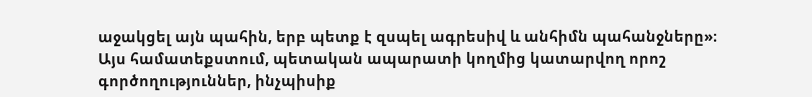աջակցել այն պահին, երբ պետք է զսպել ագրեսիվ և անհիմն պահանջները»։
Այս համատեքստում, պետական ապարատի կողմից կատարվող որոշ գործողություններ, ինչպիսիք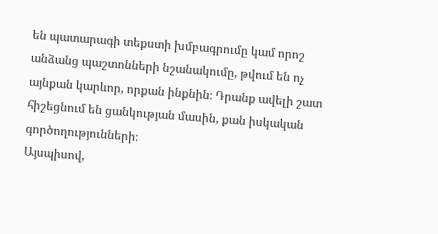են պատարագի տեքստի խմբագրումը կամ որոշ անձանց պաշտոնների նշանակումը, թվում են ոչ այնքան կարևոր, որքան ինքնին։ Դրանք ավելի շատ հիշեցնում են ցանկության մասին, քան իսկական գործողությունների։
Այսպիսով,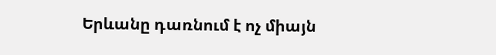Երևանը դառնում է ոչ միայն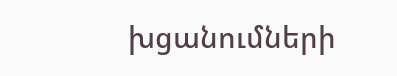խցանումների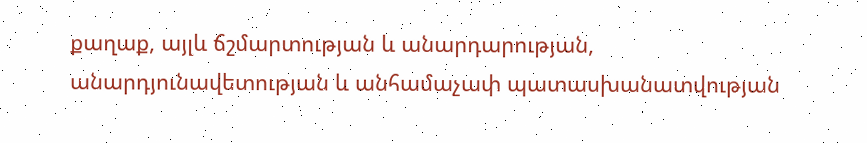քաղաք, այլև ճշմարտության և անարդարության, անարդյունավետության և անհամաչափ պատասխանատվության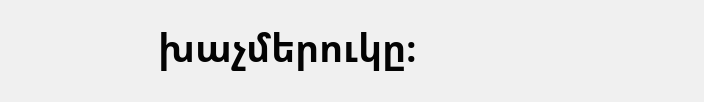խաչմերուկը։